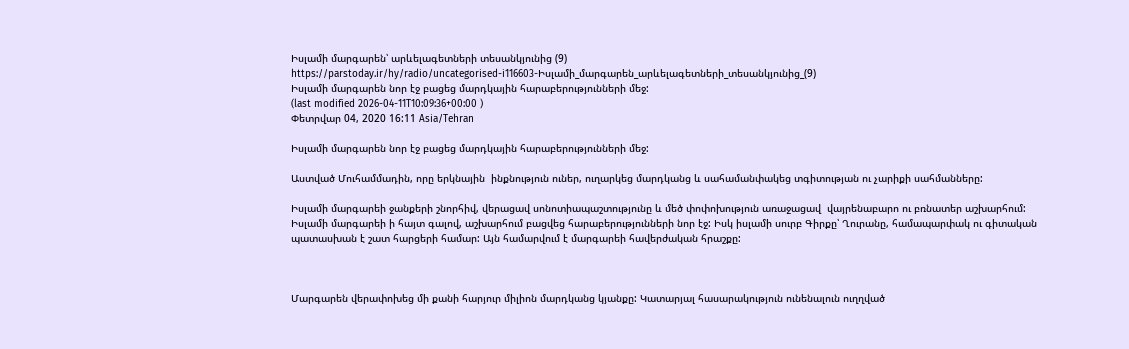Իսլամի մարգարեն՝ արևելագետների տեսանկյունից (9)
https://parstoday.ir/hy/radio/uncategorised-i116603-Իսլամի_մարգարեն_արևելագետների_տեսանկյունից_(9)
Իսլամի մարգարեն նոր էջ բացեց մարդկային հարաբերությունների մեջ:
(last modified 2026-04-11T10:09:36+00:00 )
Փետրվար 04, 2020 16:11 Asia/Tehran

Իսլամի մարգարեն նոր էջ բացեց մարդկային հարաբերությունների մեջ:

Աստված Մուհամմադին, որը երկնային  ինքնություն ուներ, ուղարկեց մարդկանց և սահամանփակեց տգիտության ու չարիքի սահմանները:

Իսլամի մարգարեի ջանքերի շնորհիվ, վերացավ սոնոտիապաշտությունը և մեծ փոփոխություն առաջացավ  վայրենաբարո ու բռնատեր աշխարհում: Իսլամի մարգարեի ի հայտ գալով, աշխարհում բացվեց հարաբերությունների նոր էջ: Իսկ իսլամի սուրբ Գիրքը՝ Ղուրանը, համապարփակ ու գիտական պատասխան է շատ հարցերի համար: Այն համարվում է մարգարեի հավերժական հրաշքը:



Մարգարեն վերափոխեց մի քանի հարյուր միլիոն մարդկանց կյանքը: Կատարյալ հասարակություն ունենալուն ուղղված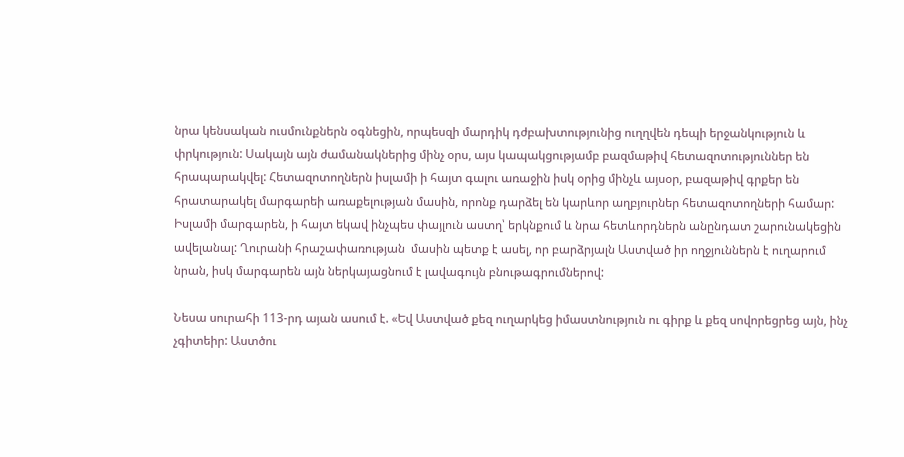նրա կենսական ուսմունքներն օգնեցին, որպեսզի մարդիկ դժբախտությունից ուղղվեն դեպի երջանկություն և փրկություն: Սակայն այն ժամանակներից մինչ օրս, այս կապակցությամբ բազմաթիվ հետազոտություններ են հրապարակվել: Հետազոտողներն իսլամի ի հայտ գալու առաջին իսկ օրից մինչև այսօր, բազաթիվ գրքեր են հրատարակել մարգարեի առաքելության մասին, որոնք դարձել են կարևոր աղբյուրներ հետազոտողների համար: Իսլամի մարգարեն, ի հայտ եկավ ինչպես փայլուն աստղ՝ երկնքում և նրա հետևորդներն անընդատ շարունակեցին ավելանալ: Ղուրանի հրաշափառության  մասին պետք է ասել, որ բարձրյալն Աստված իր ողջյուններն է ուղարում նրան, իսկ մարգարեն այն ներկայացնում է լավագույն բնութագրումներով:

Նեսա սուրահի 113-րդ այան ասում է. «Եվ Աստված քեզ ուղարկեց իմաստնություն ու գիրք և քեզ սովորեցրեց այն, ինչ չգիտեիր: Աստծու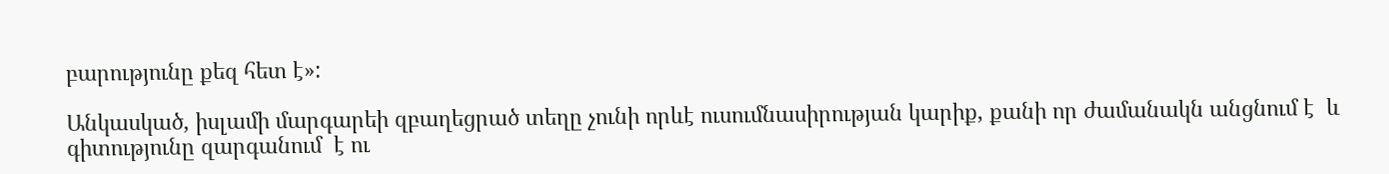բարությունը քեզ հետ է»:

Անկասկած, իսլամի մարգարեի զբաղեցրած տեղը չունի որևէ ուսումնասիրության կարիք, քանի որ ժամանակն անցնում է  և գիտությունը զարգանում  է ու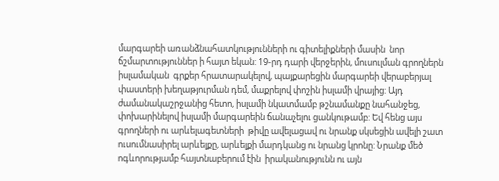մարգարեի առանձնահատկությունների ու գիտելիքների մասին  նոր ճշմարտություններ ի հայտ եկան: 19-րդ դարի վերջերին, մուսուլման գրողներն իսլամական  գրքեր հրատարակելով, պայքարեցին մարգարեի վերաբերյալ փաստերի խեղաթյուրման դեմ, մաքրելով փոշին իսլամի վրայից: Այդ ժամանակաշրջանից հետո, իսլամի նկատմամբ թշնամանքը նահանջեց, փոխարինելով իսլամի մարգարեին ճանաչելու ցանկութամբ: Եվ հենց այս գրողների ու արևելագետների  թիվը ավելացավ ու նրանք սկսեցին ավելի շատ ուսումնասիրել արևելքը, արևելքի մարդկանց ու նրանց կրոնը: Նրանք մեծ ոգևորությամբ հայտնաբերում էին  իրականությունն ու այն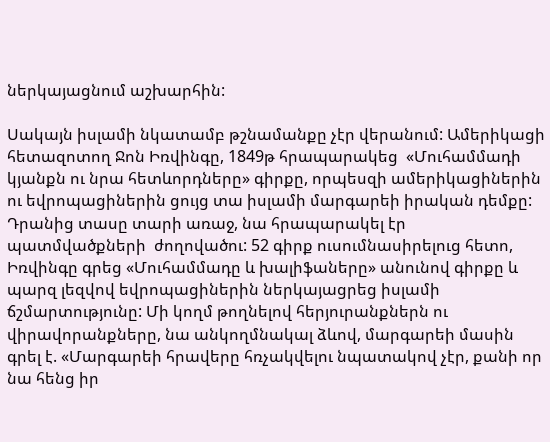ներկայացնում աշխարհին:

Սակայն իսլամի նկատամբ թշնամանքը չէր վերանում: Ամերիկացի հետազոտող Ջոն Իռվինգը, 1849թ հրապարակեց  «Մուհամմադի կյանքն ու նրա հետևորդները» գիրքը, որպեսզի ամերիկացիներին ու եվրոպացիներին ցույց տա իսլամի մարգարեի իրական դեմքը: Դրանից տասը տարի առաջ, նա հրապարակել էր պատմվածքների  ժողովածու: 52 գիրք ուսումնասիրելուց հետո, Իռվինգը գրեց «Մուհամմադը և խալիֆաները» անունով գիրքը և պարզ լեզվով եվրոպացիներին ներկայացրեց իսլամի ճշմարտությունը: Մի կողմ թողնելով հերյուրանքներն ու վիրավորանքները, նա անկողմնակալ ձևով, մարգարեի մասին գրել է. «Մարգարեի հրավերը հռչակվելու նպատակով չէր, քանի որ նա հենց իր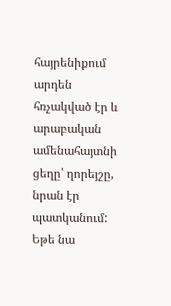հայրենիքում արդեն հռչակված էր և արաբական ամենահայտնի ցեղը՝ ղորեյշը, նրան էր պատկանում: Եթե նա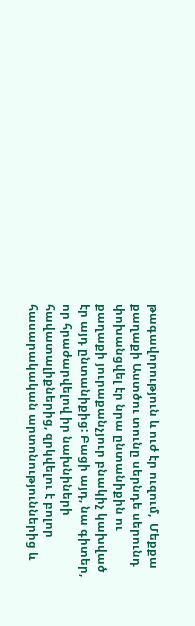թագավորություն և ուժ էր ուզում,  Մեքքա քաղաքի Աստծու տունը սերնդե սերունդ փոխանցվել էր նրա ընտանիքին ու քաղաքի յուրաքանչյուր բնակիչ կախված էր այդ ընտանիքից: Բացի այդ, նա գիտեր, որ հրաժարվելով իր նախնիների հավատալիքներից, զրկվելու է բոլոր հասարակական արտոնություններից և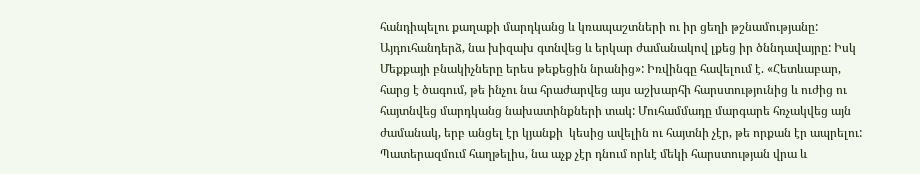հանդիպելու քաղաքի մարդկանց և կռապաշտների ու իր ցեղի թշնամությանը:  Այդուհանդերձ, նա խիզախ գտնվեց և երկար ժամանակով լքեց իր ծննդավայրը: Իսկ Մեքքայի բնակիչները երես թեքեցին նրանից»: Իռվինգը հավելում է. «Հետևաբար, հարց է ծագում, թե ինչու նա հրաժարվեց այս աշխարհի հարստությունից և ուժից ու հայտնվեց մարդկանց նախատինքների տակ: Մուհամմադը մարգարե հռչակվեց այն ժամանակ, երբ անցել էր կյանքի  կեսից ավելին ու հայտնի չէր, թե որքան էր ապրելու: Պատերազմում հաղթելիս, նա աչք չէր դնում որևէ մեկի հարստության վրա և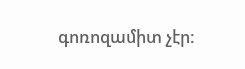գոռոզամիտ չէր: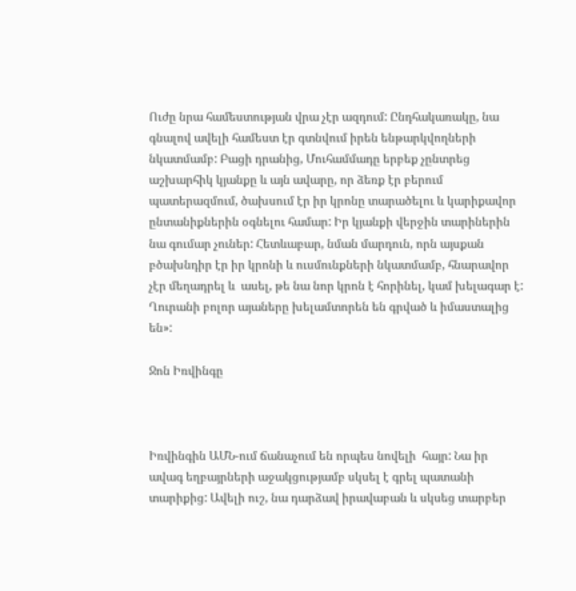Ուժը նրա համեստության վրա չէր ազդում: Ընդհակառակը, նա գնալով ավելի համեստ էր գտնվում իրեն ենթարկվողների նկատմամբ: Բացի դրանից, Մուհամմադը երբեք չընտրեց աշխարհիկ կյանքը և այն ավարը, որ ձեռք էր բերում պատերազմում, ծախսում էր իր կրոնը տարածելու և կարիքավոր ընտանիքներին օգնելու համար: Իր կյանքի վերջին տարիներին նա գումար չուներ: Հետևաբար, նման մարդուն, որն այսքան բծախնդիր էր իր կրոնի և ուսմունքների նկատմամբ, հնարավոր չէր մեղադրել և  ասել, թե նա նոր կրոն է հորինել, կամ խելագար է: Ղուրանի բոլոր այաները խելամտորեն են գրված և իմաստալից են»:

Ջոն Իռվինգը



Իռվինգին ԱՄՆ-ում ճանաչում են որպես նովելի  հայր: Նա իր ավագ եղբայրների աջակցությամբ սկսել է գրել պատանի տարիքից: Ավելի ուշ, նա դարձավ իրավաբան և սկսեց տարբեր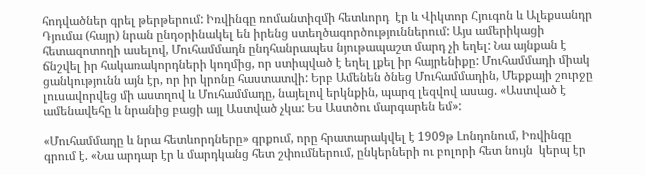հոդվածներ գրել թերթերում: Իռվինգը ռոմանտիզմի հետևորդ  էր և Վիկտոր Հյուգոն և Ալեքսանդր Դյումա (հայր) նրան ընդօրինակել են իրենց ստեղծագործություններում: Այս ամերիկացի հետազոտողի ասելով, Մուհամմադն ընդհանրապես նյութապաշտ մարդ չի եղել: Նա այնքան է ճնշվել իր հակառակորդների կողմից, որ ստիպված է եղել լքել իր հայրենիքը: Մուհամմադի միակ ցանկությունն այն էր, որ իր կրոնը հաստատվի: Երբ Ամենեն ծնեց Մուհամմադին, Մեքքայի շուրջը լուսավորվեց մի աստղով և Մուհամմադը, նայելով երկնքին, պարզ լեզվով ասաց. «Աստված է ամենավեհը և նրանից բացի այլ Աստված չկա: Ես Աստծու մարգարեն եմ»:

«Մուհամմադը և նրա հետևորդները» գրքում, որը հրատարակվել է 1909թ Լոնդոնում, Իռվինգը գրում է. «Նա արդար էր և մարդկանց հետ շփումներում, ընկերների ու բոլորի հետ նույն  կերպ էր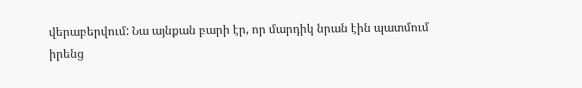վերաբերվում: Նա այնքան բարի էր, որ մարդիկ նրան էին պատմում իրենց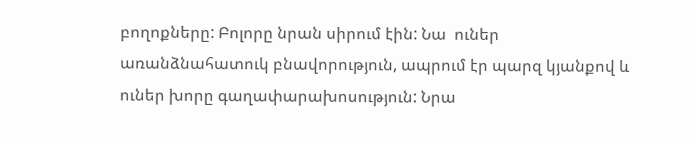բողոքները: Բոլորը նրան սիրում էին: Նա  ուներ առանձնահատուկ բնավորություն, ապրում էր պարզ կյանքով և ուներ խորը գաղափարախոսություն: Նրա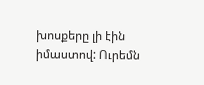խոսքերը լի էին իմաստով: Ուրեմն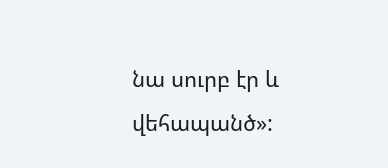նա սուրբ էր և վեհապանծ»: